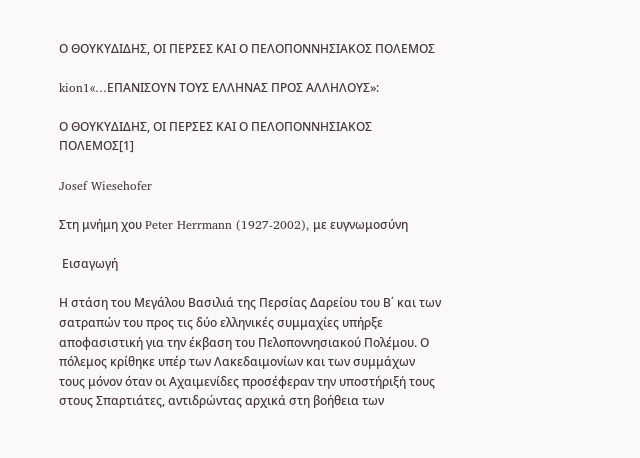Ο ΘΟΥΚΥΔΙΔΗΣ, ΟΙ ΠΕΡΣΕΣ ΚΑΙ Ο ΠΕΛΟΠΟΝΝΗΣΙΑΚΟΣ ΠΟΛΕΜΟΣ

kion1«…ΕΠΑΝΙΣΟΥΝ ΤΟΥΣ ΕΛΛΗΝΑΣ ΠΡΟΣ ΑΛΛΗΛΟΥΣ»:

Ο ΘΟΥΚΥΔΙΔΗΣ, ΟΙ ΠΕΡΣΕΣ ΚΑΙ Ο ΠΕΛΟΠΟΝΝΗΣΙΑΚΟΣ ΠΟΛΕΜΟΣ[1]

Josef Wiesehofer

Στη μνήμη χου Peter Herrmann (1927-2002), με ευγνωμοσύνη

 Εισαγωγή

Η στάση του Μεγάλου Βασιλιά της Περσίας Δαρείου του Β΄ και των σατραπών του προς τις δύο ελληνικές συμμαχίες υπήρξε αποφασιστική για την έκβαση του Πελοποννησιακού Πολέμου. Ο πόλεμος κρίθηκε υπέρ των Λακεδαιμονίων και των συμμάχων τους μόνον όταν οι Αχαιμενίδες προσέφεραν την υποστήριξή τους στους Σπαρτιάτες, αντιδρώντας αρχικά στη βοήθεια των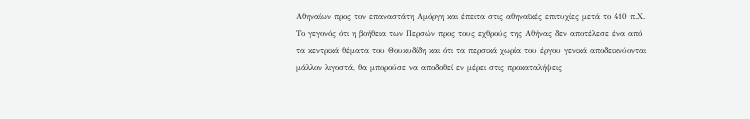Αθηναίων προς τον επαναστάτη Αμόργη και έπειτα στις αθηναϊκές επιτυχίες μετά το 410 π.Χ. Το γεγονός ότι η βοήθεια των Περσών προς τους εχθρούς της Αθήνας δεν αποτέλεσε ένα από τα κεντρικά θέματα του Θουκυδίδη και ότι τα περσικά χωρία του έργου γενικά αποδεικνύονται μάλλον λιγοστά, θα μπορούσε να αποδοθεί εν μέρει στις προκαταλήψεις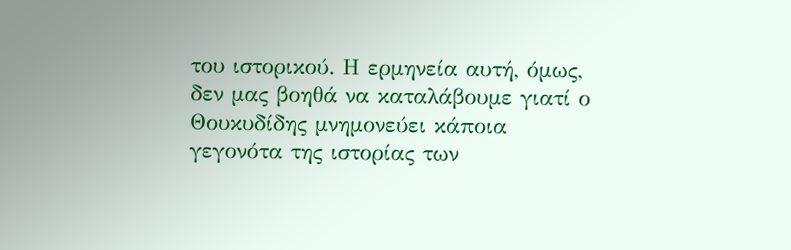του ιστορικού. Η ερμηνεία αυτή, όμως, δεν μας βοηθά να καταλάβουμε γιατί ο Θουκυδίδης μνημονεύει κάποια γεγονότα της ιστορίας των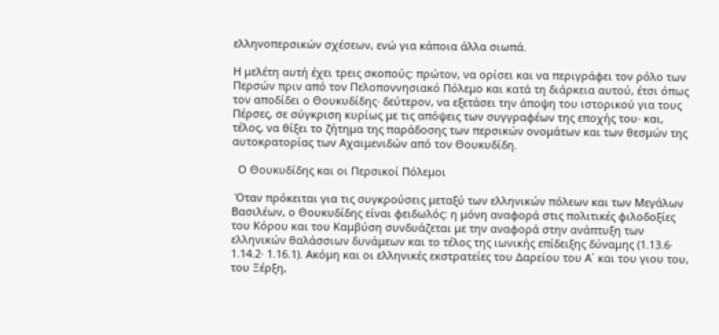ελληνοπερσικών σχέσεων, ενώ για κάποια άλλα σιωπά.

Η μελέτη αυτή έχει τρεις σκοπούς: πρώτον, να ορίσει και να περιγράφει τον ρόλο των Περσών πριν από τον Πελοποννησιακό Πόλεμο και κατά τη διάρκεια αυτού, έτσι όπως τον αποδίδει ο Θουκυδίδης· δεύτερον, να εξετάσει την άποψη του ιστορικού για τους Πέρσες, σε σύγκριση κυρίως με τις απόψεις των συγγραφέων της εποχής του· και, τέλος, να θίξει το ζήτημα της παράδοσης των περσικών ονομάτων και των θεσμών της αυτοκρατορίας των Αχαιμενιδών από τον Θουκυδίδη.

  Ο Θουκυδίδης και οι Περσικοί Πόλεμοι

 Όταν πρόκειται για τις συγκρούσεις μεταξύ των ελληνικών πόλεων και των Μεγάλων Βασιλέων, ο Θουκυδίδης είναι φειδωλός: η μόνη αναφορά στις πολιτικές φιλοδοξίες του Κόρου και του Καμβύση συνδυάζεται με την αναφορά στην ανάπτυξη των ελληνικών θαλάσσιων δυνάμεων και το τέλος της ιωνικής επίδειξης δύναμης (1.13.6· 1.14.2· 1.16.1). Ακόμη και οι ελληνικές εκστρατείες του Δαρείου του Α΄ και του γιου του, του Ξέρξη,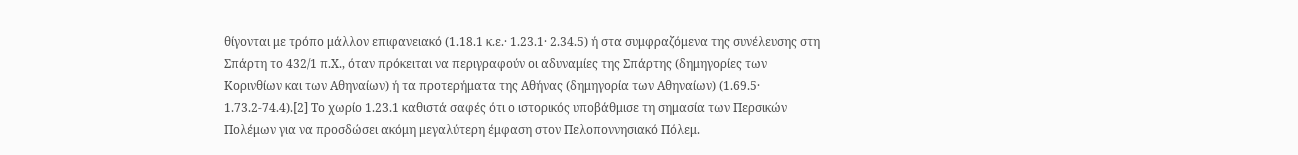θίγονται με τρόπο μάλλον επιφανειακό (1.18.1 κ.ε.· 1.23.1· 2.34.5) ή στα συμφραζόμενα της συνέλευσης στη Σπάρτη το 432/1 π.Χ., όταν πρόκειται να περιγραφούν οι αδυναμίες της Σπάρτης (δημηγορίες των Κορινθίων και των Αθηναίων) ή τα προτερήματα της Αθήνας (δημηγορία των Αθηναίων) (1.69.5· 1.73.2-74.4).[2] Το χωρίο 1.23.1 καθιστά σαφές ότι ο ιστορικός υποβάθμισε τη σημασία των Περσικών Πολέμων για να προσδώσει ακόμη μεγαλύτερη έμφαση στον Πελοποννησιακό Πόλεμ.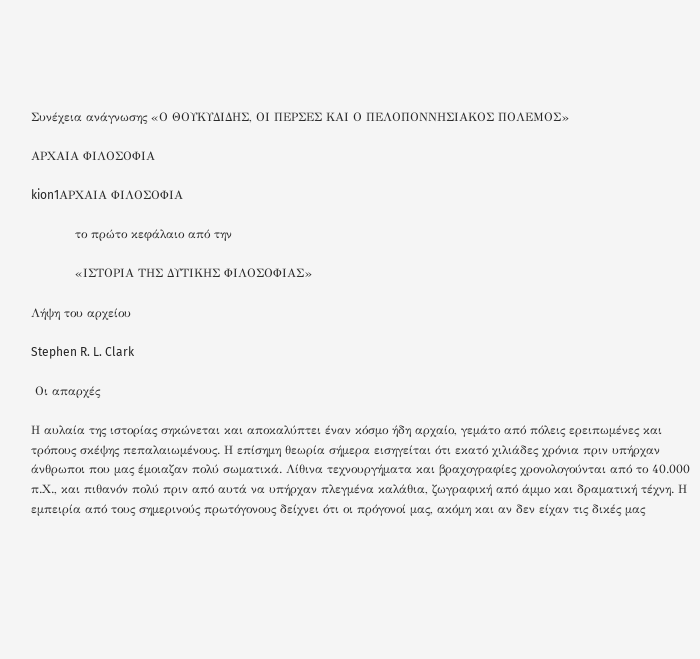Συνέχεια ανάγνωσης «Ο ΘΟΥΚΥΔΙΔΗΣ, ΟΙ ΠΕΡΣΕΣ ΚΑΙ Ο ΠΕΛΟΠΟΝΝΗΣΙΑΚΟΣ ΠΟΛΕΜΟΣ»

ΑΡΧΑΙΑ ΦΙΛΟΣΟΦΙΑ

kion1ΑΡΧΑΙΑ ΦΙΛΟΣΟΦΙΑ

           το πρώτο κεφάλαιο από την

           «ΙΣΤΟΡΙΑ ΤΗΣ ΔΥΤΙΚΗΣ ΦΙΛΟΣΟΦΙΑΣ»

Λήψη του αρχείου

Stephen R. L. Clark

 Οι απαρχές

Η αυλαία της ιστορίας σηκώνεται και αποκαλύπτει έναν κόσμο ήδη αρχαίο, γεμάτο από πόλεις ερειπωμένες και τρόπους σκέψης πεπαλαιωμένους. Η επίσημη θεωρία σήμερα εισηγείται ότι εκατό χιλιάδες χρόνια πριν υπήρχαν άνθρωποι που μας έμοιαζαν πολύ σωματικά. Λίθινα τεχνουργήματα και βραχογραφίες χρονολογούνται από το 40.000 π.Χ., και πιθανόν πολύ πριν από αυτά να υπήρχαν πλεγμένα καλάθια, ζωγραφική από άμμο και δραματική τέχνη. Η εμπειρία από τους σημερινούς πρωτόγονους δείχνει ότι οι πρόγονοί μας, ακόμη και αν δεν είχαν τις δικές μας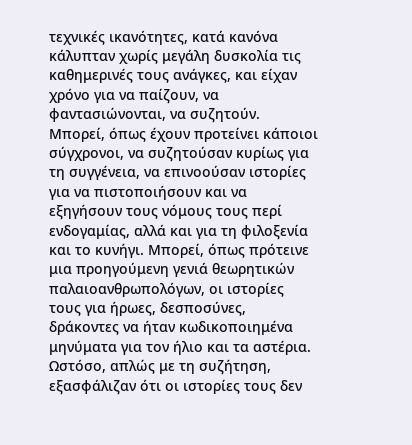τεχνικές ικανότητες, κατά κανόνα κάλυπταν χωρίς μεγάλη δυσκολία τις καθημερινές τους ανάγκες, και είχαν χρόνο για να παίζουν, να φαντασιώνονται, να συζητούν. Μπορεί, όπως έχουν προτείνει κάποιοι σύγχρονοι, να συζητούσαν κυρίως για τη συγγένεια, να επινοούσαν ιστορίες για να πιστοποιήσουν και να εξηγήσουν τους νόμους τους περί ενδογαμίας, αλλά και για τη φιλοξενία και το κυνήγι. Μπορεί, όπως πρότεινε μια προηγούμενη γενιά θεωρητικών παλαιοανθρωπολόγων, οι ιστορίες τους για ήρωες, δεσποσύνες, δράκοντες να ήταν κωδικοποιημένα μηνύματα για τον ήλιο και τα αστέρια. Ωστόσο, απλώς με τη συζήτηση, εξασφάλιζαν ότι οι ιστορίες τους δεν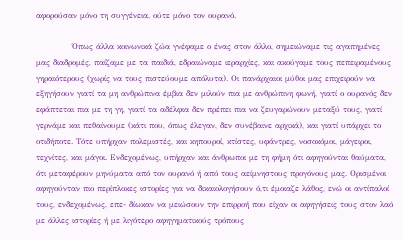αφορούσαν μόνο τη συγγένεια, ούτε μόνο τον ουρανό.

            Όπως άλλα κοινωνικά ζώα γνέφαμε ο ένας στον άλλο, σημειώναμε τις αγαπημένες μας διαδρομές, παίζαμε με τα παιδιά, εδραιώναμε ιεραρχίες, και ακούγαμε τους πεπειραμένους γηραιότερους (χωρίς να τους πιστεύουμε απόλυτα). Οι πανάρχαιοι μύθοι μας επιχειρούν να εξηγήσουν γιατί τα μη ανθρώπινα έμβια δεν μιλούν πια με ανθρώπινη φωνή, γιατί ο ουρανός δεν εφάπτεται πια με τη γη, γιατί τα αδέλφια δεν πρέπει πια να ζευγαρώνουν μεταξύ τους, γιατί γερνάμε και πεθαίνουμε (κάτι που, όπως έλεγαν, δεν συνέβαινε αρχικά), και γιατί υπάρχει το οτιδήποτε. Τότε υπήρχαν πολεμιστές, και κηπουροί, κτίστες, υφάντρες, νοσοκόμοι, μάγειροι, τεχνίτες, και μάγοι. Ενδεχομένως, υπήρχαν και άνθρωποι με τη φήμη ότι αφηγούνται θαύματα, ότι μεταφέρουν μηνύματα από τον ουρανό ή από τους αείμνηστους προγόνους μας. Ορισμένοι αφηγούνταν πιο περίπλοκες ιστορίες για να δικαιολογήσουν ό,τι έμοιαζε λάθος, ενώ οι αντίπαλοί τους, ενδεχομένως, επε- δίωκαν να μειώσουν την επιρροή που είχαν οι αφηγήσεις τους στον λαό με άλλες ιστορίες ή με λιγότερο αφηγηματικούς τρόπους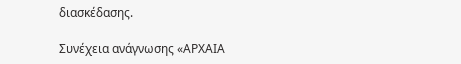διασκέδασης.

Συνέχεια ανάγνωσης «ΑΡΧΑΙΑ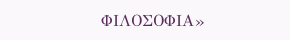ΦΙΛΟΣΟΦΙΑ»